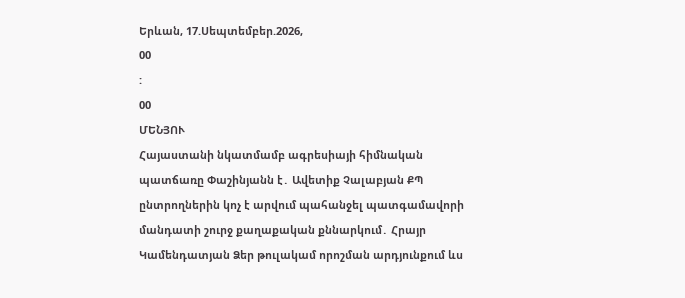Երևան, 17.Սեպտեմբեր.2026,
00
:
00
ՄԵՆՅՈՒ
Հայաստանի նկատմամբ ագրեսիայի հիմնական պատճառը Փաշինյանն է․ Ավետիք Չալաբյան ՔՊ ընտրողներին կոչ է արվում պահանջել պատգամավորի մանդատի շուրջ քաղաքական քննարկում․ Հրայր Կամենդատյան Ձեր թուլակամ որոշման արդյունքում ևս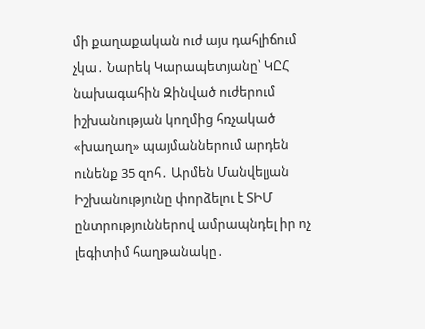մի քաղաքական ուժ այս դահլիճում չկա․ Նարեկ Կարապետյանը՝ ԿԸՀ նախագահին Զինված ուժերում իշխանության կողմից հռչակած «խաղաղ» պայմաններում արդեն ունենք 35 զոհ․ Արմեն Մանվելյան Իշխանությունը փորձելու է ՏԻՄ ընտրություններով ամրապնդել իր ոչ լեգիտիմ հաղթանակը․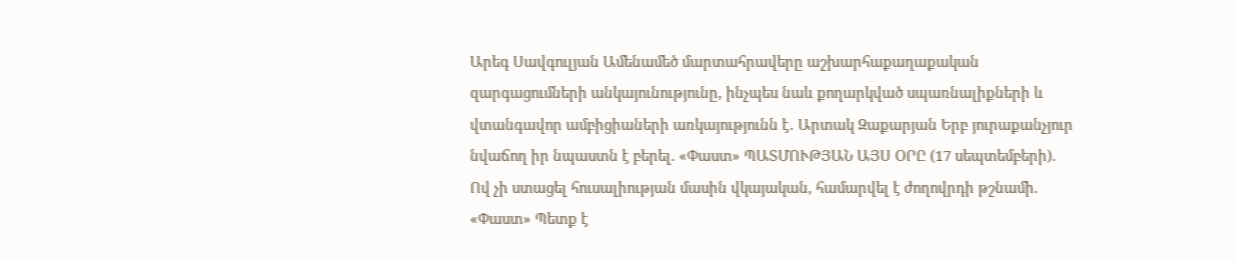Արեգ Սավգուլյան Ամենամեծ մարտահրավերը աշխարհաքաղաքական զարգացումների անկայունությունը, ինչպես նաև քողարկված սպառնալիքների և վտանգավոր ամբիցիաների առկայությունն է․ Արտակ Զաքարյան Երբ յուրաքանչյուր նվաճող իր նպաստն է բերել. «Փաստ» ՊԱՏՄՈՒԹՅԱՆ ԱՅՍ ՕՐԸ (17 սեպտեմբերի). Ով չի ստացել հուսալիության մասին վկայական, համարվել է ժողովրդի թշնամի. «Փաստ» Պետք է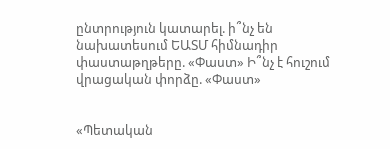ընտրություն կատարել. ի՞նչ են նախատեսում ԵԱՏՄ հիմնադիր փաստաթղթերը. «Փաստ» Ի՞նչ է հուշում վրացական փորձը. «Փաստ»


«Պետական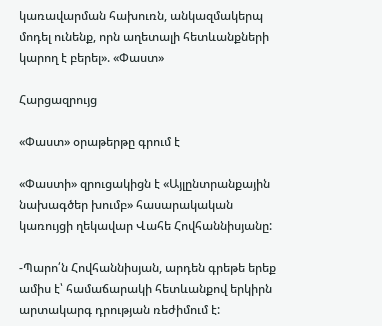կառավարման հախուռն, անկազմակերպ մոդել ունենք, որն աղետալի հետևանքների կարող է բերել». «Փաստ»

Հարցազրույց

«Փաստ» օրաթերթը գրում է

«Փաստի» զրուցակիցն է «Այլընտրանքային նախագծեր խումբ» հասարակական կառույցի ղեկավար Վահե Հովհաննիսյանը:

-Պարո՛ն Հովհաննիսյան, արդեն գրեթե երեք ամիս է՝ համաճարակի հետևանքով երկիրն արտակարգ դրության ռեժիմում է: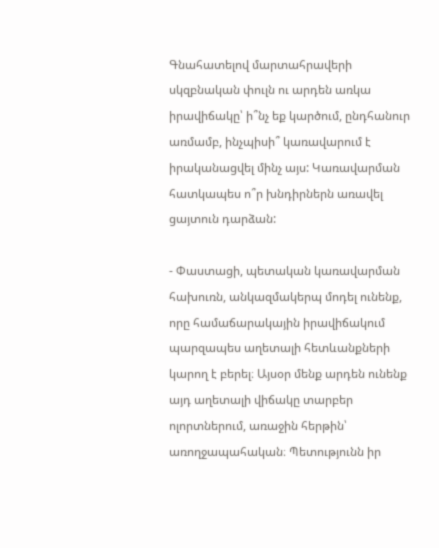Գնահատելով մարտահրավերի սկզբնական փուլն ու արդեն առկա իրավիճակը՝ ի՞նչ եք կարծում, ընդհանուր առմամբ, ինչպիսի՞ կառավարում է իրականացվել մինչ այս: Կառավարման հատկապես ո՞ր խնդիրներն առավել ցայտուն դարձան:

- Փաստացի, պետական կառավարման հախուռն, անկազմակերպ մոդել ունենք, որը համաճարակային իրավիճակում պարզապես աղետալի հետևանքների կարող է բերել։ Այսօր մենք արդեն ունենք այդ աղետալի վիճակը տարբեր ոլորտներում, առաջին հերթին՝ առողջապահական։ Պետությունն իր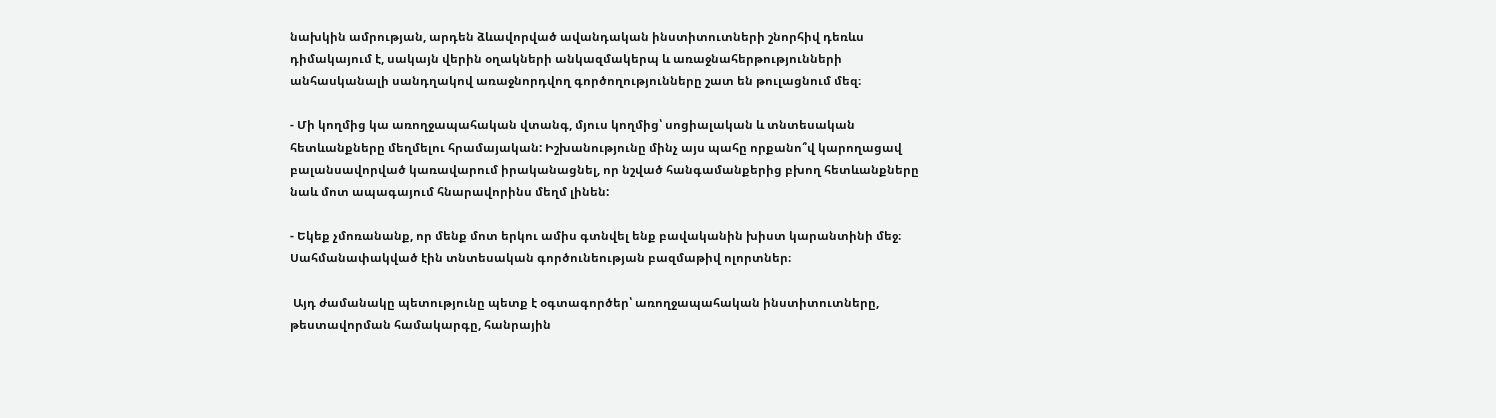նախկին ամրության, արդեն ձևավորված ավանդական ինստիտուտների շնորհիվ դեռևս դիմակայում է, սակայն վերին օղակների անկազմակերպ և առաջնահերթությունների անհասկանալի սանդղակով առաջնորդվող գործողությունները շատ են թուլացնում մեզ։

- Մի կողմից կա առողջապահական վտանգ, մյուս կողմից՝ սոցիալական և տնտեսական հետևանքները մեղմելու հրամայական: Իշխանությունը մինչ այս պահը որքանո՞վ կարողացավ բալանսավորված կառավարում իրականացնել, որ նշված հանգամանքերից բխող հետևանքները նաև մոտ ապագայում հնարավորինս մեղմ լինեն:

- Եկեք չմոռանանք, որ մենք մոտ երկու ամիս գտնվել ենք բավականին խիստ կարանտինի մեջ։ Սահմանափակված էին տնտեսական գործունեության բազմաթիվ ոլորտներ։

 Այդ ժամանակը պետությունը պետք է օգտագործեր՝ առողջապահական ինստիտուտները, թեստավորման համակարգը, հանրային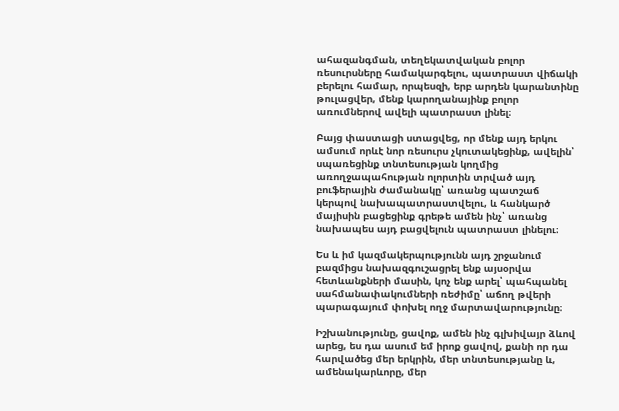ահազանգման, տեղեկատվական բոլոր ռեսուրսները համակարգելու, պատրաստ վիճակի բերելու համար, որպեսզի, երբ արդեն կարանտինը թուլացվեր, մենք կարողանայինք բոլոր առումներով ավելի պատրաստ լինել։

Բայց փաստացի ստացվեց, որ մենք այդ երկու ամսում որևէ նոր ռեսուրս չկուտակեցինք, ավելին՝ սպառեցինք տնտեսության կողմից առողջապահության ոլորտին տրված այդ բուֆերային ժամանակը՝ առանց պատշաճ կերպով նախապատրաստվելու, և հանկարծ մայիսին բացեցինք գրեթե ամեն ինչ՝ առանց նախապես այդ բացվելուն պատրաստ լինելու։

Ես և իմ կազմակերպությունն այդ շրջանում բազմիցս նախազգուշացրել ենք այսօրվա հետևանքների մասին, կոչ ենք արել՝ պահպանել սահմանափակումների ռեժիմը՝ աճող թվերի պարագայում փոխել ողջ մարտավարությունը։

Իշխանությունը, ցավոք, ամեն ինչ գլխիվայր ձևով արեց, ես դա ասում եմ իրոք ցավով, քանի որ դա հարվածեց մեր երկրին, մեր տնտեսությանը և, ամենակարևորը, մեր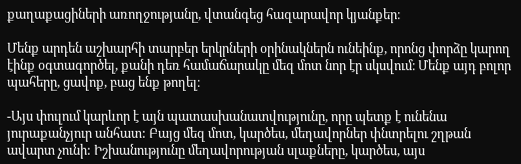քաղաքացիների առողջությանը, վտանգեց հազարավոր կյանքեր։

Մենք արդեն աշխարհի տարբեր երկրների օրինակներն ունեինք, որոնց փորձը կարող էինք օգտագործել, քանի դեռ համաճարակը մեզ մոտ նոր էր սկսվում։ Մենք այդ բոլոր պահերը, ցավոք, բաց ենք թողել։

-Այս փուլում կարևոր է այն պատասխանատվությունը, որը պետք է ունենա յուրաքանչյուր անհատ: Բայց մեզ մոտ, կարծես, մեղավորներ փնտրելու շղթան ավարտ չունի: Իշխանությունը մեղավորության սլաքները, կարծես, այս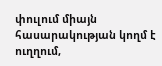փուլում միայն հասարակության կողմ է ուղղում,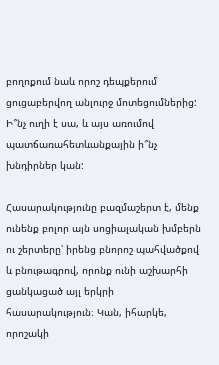բողոքում նաև որոշ դեպքերում ցուցաբերվող անլուրջ մոտեցումներից: Ի՞նչ ուղի է սա, և այս առումով պատճառահետևանքային ի՞նչ խնդիրներ կան:

Հասարակությունը բազմաշերտ է, մենք ունենք բոլոր այն սոցիալական խմբերն ու շերտերը՝ իրենց բնորոշ պահվածքով և բնութագրով, որոնք ունի աշխարհի ցանկացած այլ երկրի հասարակություն։ Կան, իհարկե, որոշակի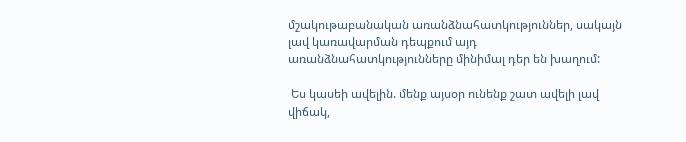մշակութաբանական առանձնահատկություններ, սակայն լավ կառավարման դեպքում այդ առանձնահատկությունները մինիմալ դեր են խաղում:

 Ես կասեի ավելին. մենք այսօր ունենք շատ ավելի լավ վիճակ,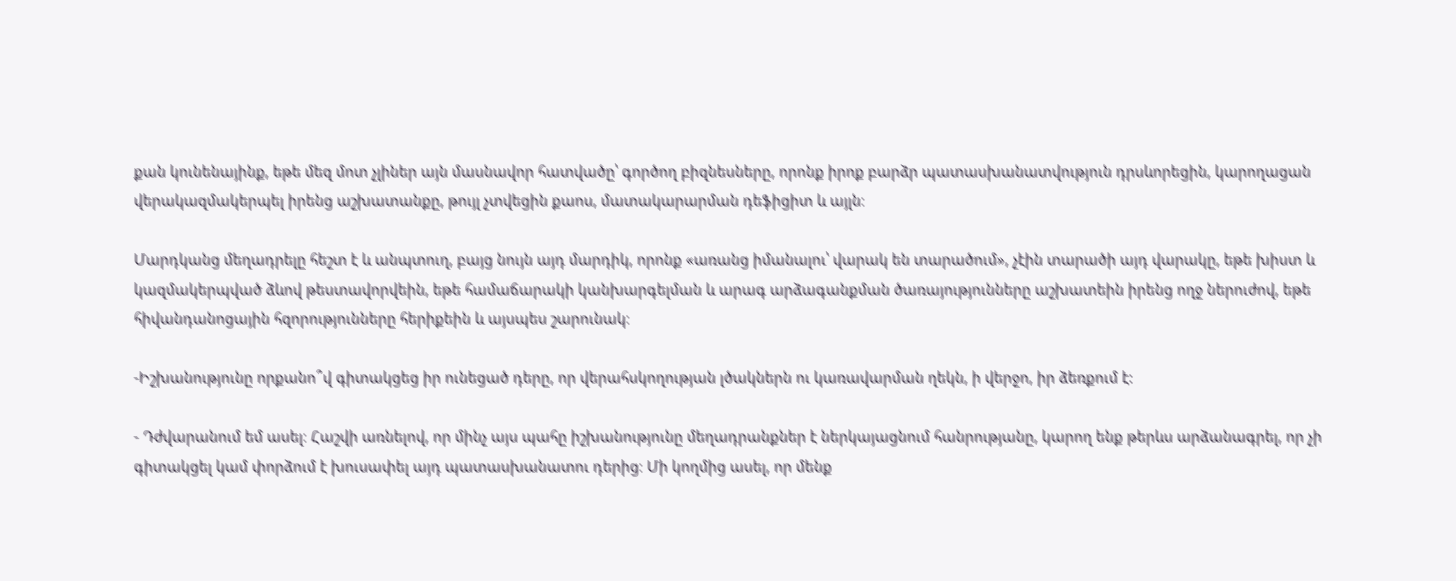քան կունենայինք, եթե մեզ մոտ չլիներ այն մասնավոր հատվածը՝ գործող բիզնեսները, որոնք իրոք բարձր պատասխանատվություն դրսևորեցին, կարողացան վերակազմակերպել իրենց աշխատանքը, թույլ չտվեցին քաոս, մատակարարման դեֆիցիտ և այլն։

Մարդկանց մեղադրելը հեշտ է և անպտուղ, բայց նույն այդ մարդիկ, որոնք «առանց իմանալու՝ վարակ են տարածում», չէին տարածի այդ վարակը, եթե խիստ և կազմակերպված ձևով թեստավորվեին, եթե համաճարակի կանխարգելման և արագ արձագանքման ծառայությունները աշխատեին իրենց ողջ ներուժով, եթե հիվանդանոցային հզորությունները հերիքեին և այսպես շարունակ։

-Իշխանությունը որքանո՞վ գիտակցեց իր ունեցած դերը, որ վերահսկողության լծակներն ու կառավարման ղեկն, ի վերջո, իր ձեռքում է:

- Դժվարանում եմ ասել։ Հաշվի առնելով, որ մինչ այս պահը իշխանությունը մեղադրանքներ է ներկայացնում հանրությանը, կարող ենք թերևս արձանագրել, որ չի գիտակցել կամ փորձում է խուսափել այդ պատասխանատու դերից։ Մի կողմից ասել, որ մենք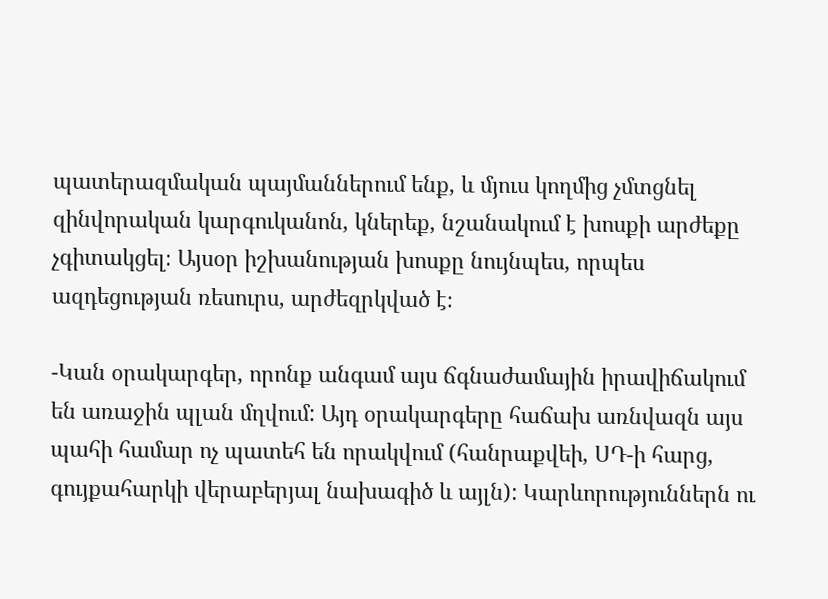պատերազմական պայմաններում ենք, և մյուս կողմից չմտցնել զինվորական կարգուկանոն, կներեք, նշանակում է խոսքի արժեքը չգիտակցել։ Այսօր իշխանության խոսքը նույնպես, որպես ազդեցության ռեսուրս, արժեզրկված է։

-Կան օրակարգեր, որոնք անգամ այս ճգնաժամային իրավիճակում են առաջին պլան մղվում: Այդ օրակարգերը հաճախ առնվազն այս պահի համար ոչ պատեհ են որակվում (հանրաքվեի, ՍԴ-ի հարց, գույքահարկի վերաբերյալ նախագիծ և այլն): Կարևորություններն ու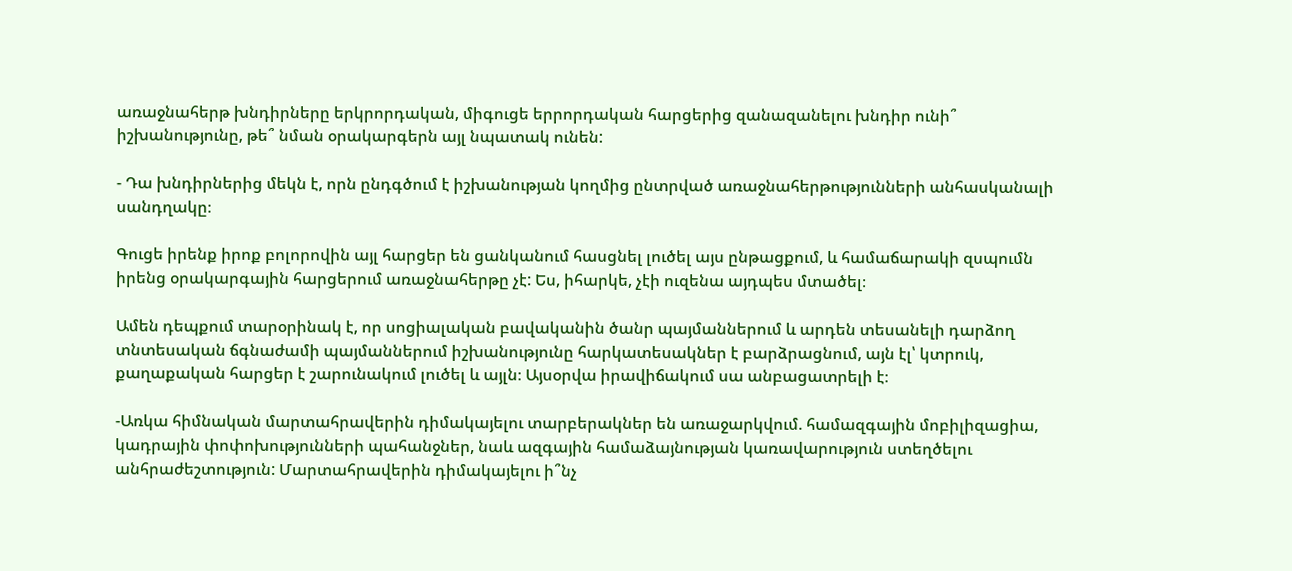առաջնահերթ խնդիրները երկրորդական, միգուցե երրորդական հարցերից զանազանելու խնդիր ունի՞ իշխանությունը, թե՞ նման օրակարգերն այլ նպատակ ունեն:

- Դա խնդիրներից մեկն է, որն ընդգծում է իշխանության կողմից ընտրված առաջնահերթությունների անհասկանալի սանդղակը։

Գուցե իրենք իրոք բոլորովին այլ հարցեր են ցանկանում հասցնել լուծել այս ընթացքում, և համաճարակի զսպումն իրենց օրակարգային հարցերում առաջնահերթը չէ: Ես, իհարկե, չէի ուզենա այդպես մտածել։

Ամեն դեպքում տարօրինակ է, որ սոցիալական բավականին ծանր պայմաններում և արդեն տեսանելի դարձող տնտեսական ճգնաժամի պայմաններում իշխանությունը հարկատեսակներ է բարձրացնում, այն էլ՝ կտրուկ, քաղաքական հարցեր է շարունակում լուծել և այլն։ Այսօրվա իրավիճակում սա անբացատրելի է։

-Առկա հիմնական մարտահրավերին դիմակայելու տարբերակներ են առաջարկվում. համազգային մոբիլիզացիա, կադրային փոփոխությունների պահանջներ, նաև ազգային համաձայնության կառավարություն ստեղծելու անհրաժեշտություն: Մարտահրավերին դիմակայելու ի՞նչ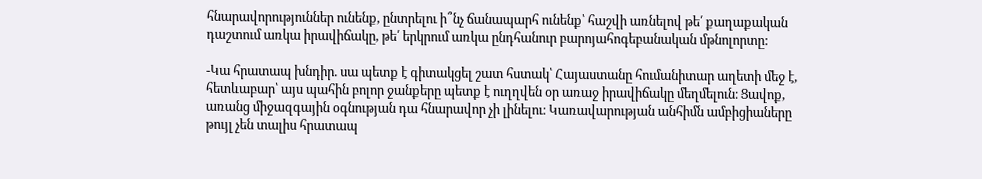հնարավորություններ ունենք, ընտրելու ի՞նչ ճանապարհ ունենք՝ հաշվի առնելով թե՛ քաղաքական դաշտում առկա իրավիճակը, թե՛ երկրում առկա ընդհանուր բարոյահոգեբանական մթնոլորտը:

-Կա հրատապ խնդիր. սա պետք է գիտակցել շատ հստակ՝ Հայաստանը հումանիտար աղետի մեջ է, հետևաբար՝ այս պահին բոլոր ջանքերը պետք է ուղղվեն օր առաջ իրավիճակը մեղմելուն։ Ցավոք, առանց միջազգային օգնության դա հնարավոր չի լինելու։ Կառավարության անհիմն ամբիցիաները թույլ չեն տալիս հրատապ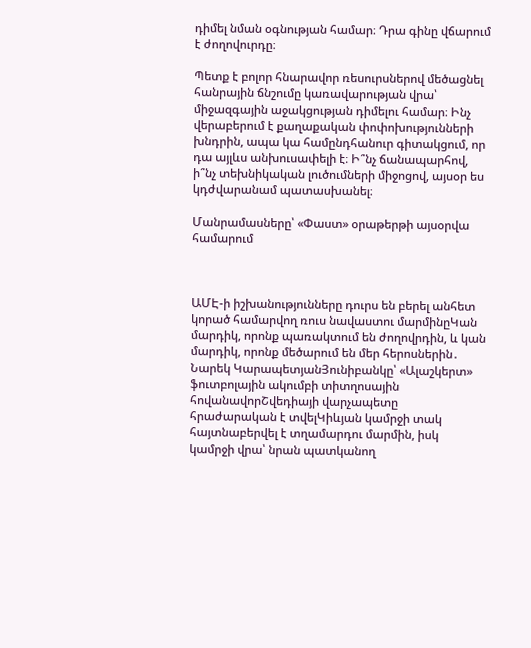դիմել նման օգնության համար։ Դրա գինը վճարում է ժողովուրդը։

Պետք է բոլոր հնարավոր ռեսուրսներով մեծացնել հանրային ճնշումը կառավարության վրա՝ միջազգային աջակցության դիմելու համար։ Ինչ վերաբերում է քաղաքական փոփոխությունների խնդրին, ապա կա համընդհանուր գիտակցում, որ դա այլևս անխուսափելի է։ Ի՞նչ ճանապարհով, ի՞նչ տեխնիկական լուծումների միջոցով, այսօր ես կդժվարանամ պատասխանել։

Մանրամասները՝ «Փաստ» օրաթերթի այսօրվա համարում



ԱՄԷ-ի իշխանությունները դուրս են բերել անհետ կորած համարվող ռուս նավաստու մարմինըԿան մարդիկ, որոնք պառակտում են ժողովրդին, և կան մարդիկ, որոնք մեծարում են մեր հերոսներին․ Նարեկ ԿարապետյանՅունիբանկը՝ «Ալաշկերտ» ֆուտբոլային ակումբի տիտղոսային հովանավորՇվեդիայի վարչապետը հրաժարական է տվելԿիևյան կամրջի տակ հայտնաբերվել է տղամարդու մարմին, իսկ կամրջի վրա՝ նրան պատկանող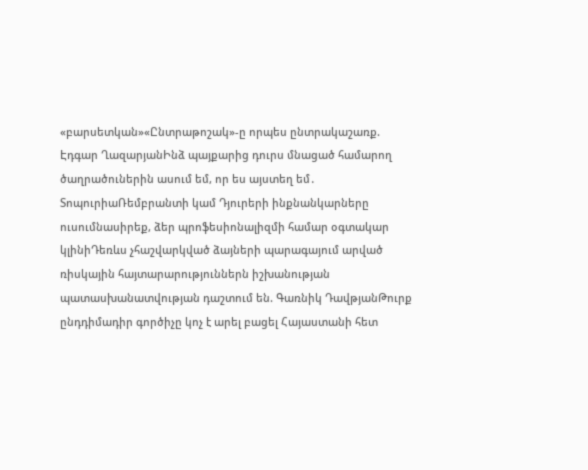«բարսետկան»«Ընտրաթոշակ»-ը որպես ընտրակաշառք. Էդգար ՂազարյանԻնձ պայքարից դուրս մնացած համարող ծաղրածուներին ասում եմ, որ ես այստեղ եմ․ ՏոպուրիաՌեմբրանտի կամ Դյուրերի ինքնանկարները ուսումնասիրեք, ձեր պրոֆեսիոնալիզմի համար օգտակար կլինիԴեռևս չհաշվարկված ձայների պարագայում արված ռիսկային հայտարարություններն իշխանության պատասխանատվության դաշտում են. Գառնիկ ԴավթյանԹուրք ընդդիմադիր գործիչը կոչ է արել բացել Հայաստանի հետ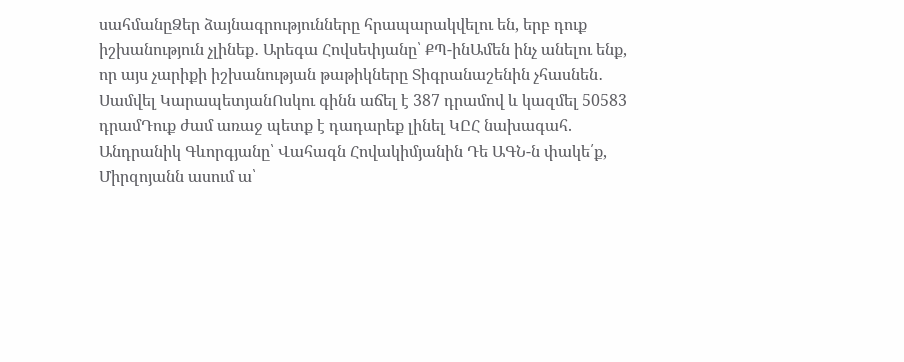սահմանըՁեր ձայնագրությունները հրապարակվելու են, երբ դուք իշխանություն չլինեք․ Արեգա Հովսեփյանը՝ ՔՊ-ինԱմեն ինչ անելու ենք, որ այս չարիքի իշխանության թաթիկները Տիգրանաշենին չհասնեն․ Սամվել ԿարապետյանՈսկու գինն աճել է 387 դրամով և կազմել 50583 դրամԴուք ժամ առաջ պետք է դադարեք լինել ԿԸՀ նախագահ. Անդրանիկ Գևորգյանը՝ Վահագն Հովակիմյանին Դե ԱԳՆ-ն փակե՛ք, Միրզոյանն ասում ա՝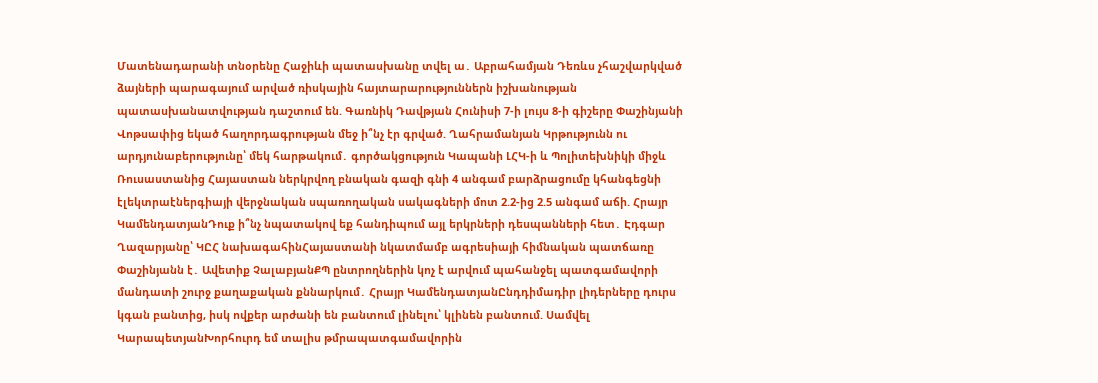Մատենադարանի տնօրենը Հաջիևի պատասխանը տվել ա․ Աբրահամյան Դեռևս չհաշվարկված ձայների պարագայում արված ռիսկային հայտարարություններն իշխանության պատասխանատվության դաշտում են. Գառնիկ Դավթյան Հունիսի 7-ի լույս 8-ի գիշերը Փաշինյանի Վոթսափից եկած հաղորդագրության մեջ ի՞նչ էր գրված. Ղահրամանյան Կրթությունն ու արդյունաբերությունը՝ մեկ հարթակում․ գործակցություն Կապանի ԼՀԿ-ի և Պոլիտեխնիկի միջև Ռուսաստանից Հայաստան ներկրվող բնական գազի գնի 4 անգամ բարձրացումը կհանգեցնի էլեկտրաէներգիայի վերջնական սպառողական սակագների մոտ 2.2-ից 2.5 անգամ աճի. Հրայր ԿամենդատյանԴուք ի՞նչ նպատակով եք հանդիպում այլ երկրների դեսպանների հետ․ Էդգար Ղազարյանը՝ ԿԸՀ նախագահինՀայաստանի նկատմամբ ագրեսիայի հիմնական պատճառը Փաշինյանն է․ Ավետիք ՉալաբյանՔՊ ընտրողներին կոչ է արվում պահանջել պատգամավորի մանդատի շուրջ քաղաքական քննարկում․ Հրայր ԿամենդատյանԸնդդիմադիր լիդերները դուրս կգան բանտից, իսկ ովքեր արժանի են բանտում լինելու՝ կլինեն բանտում. Սամվել ԿարապետյանԽորհուրդ եմ տալիս թմրապատգամավորին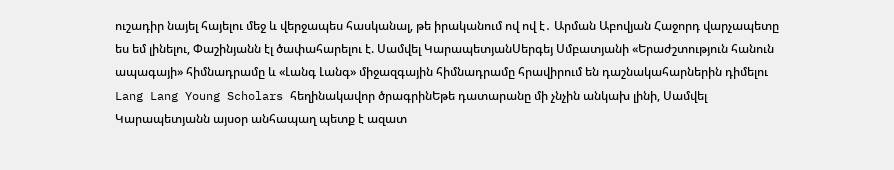ուշադիր նայել հայելու մեջ և վերջապես հասկանալ, թե իրականում ով ով է․ Արման Աբովյան Հաջորդ վարչապետը ես եմ լինելու, Փաշինյանն էլ ծափահարելու է. Սամվել ԿարապետյանՍերգեյ Սմբատյանի «Երաժշտություն հանուն ապագայի» հիմնադրամը և «Լանգ Լանգ» միջազգային հիմնադրամը հրավիրում են դաշնակահարներին դիմելու Lang Lang Young Scholars հեղինակավոր ծրագրինԵթե դատարանը մի չնչին անկախ լինի, Սամվել Կարապետյանն այսօր անհապաղ պետք է ազատ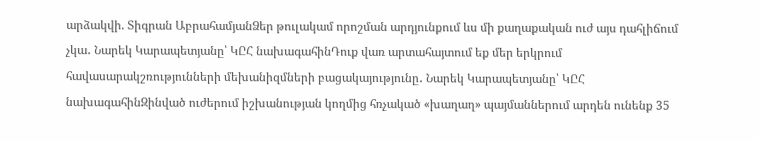արձակվի. Տիգրան ԱբրահամյանՁեր թուլակամ որոշման արդյունքում ևս մի քաղաքական ուժ այս դահլիճում չկա․ Նարեկ Կարապետյանը՝ ԿԸՀ նախագահինԴուք վառ արտահայտում եք մեր երկրում հավասարակշռությունների մեխանիզմների բացակայությունը․ Նարեկ Կարապետյանը՝ ԿԸՀ նախագահինԶինված ուժերում իշխանության կողմից հռչակած «խաղաղ» պայմաններում արդեն ունենք 35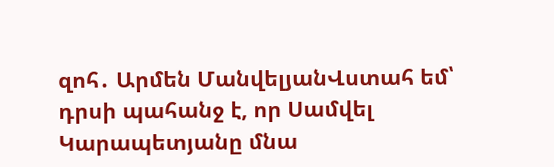զոհ․ Արմեն ՄանվելյանՎստահ եմ՝ դրսի պահանջ է, որ Սամվել Կարապետյանը մնա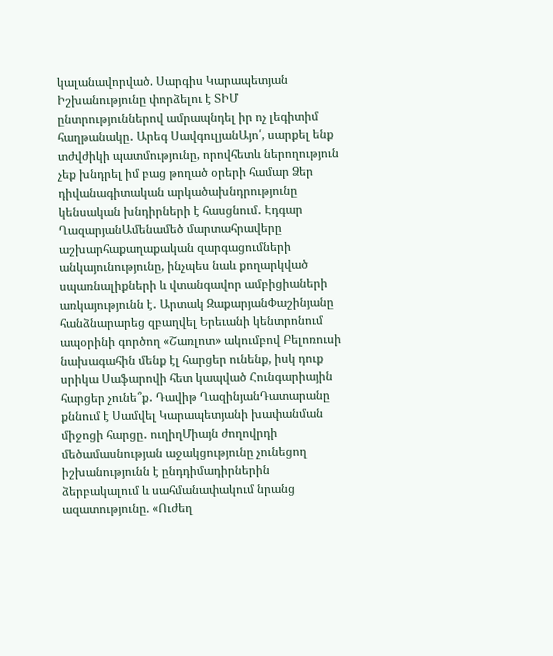կալանավորված. Սարգիս Կարապետյան Իշխանությունը փորձելու է ՏԻՄ ընտրություններով ամրապնդել իր ոչ լեգիտիմ հաղթանակը․ Արեգ ՍավգուլյանԱյո՛, սարքել ենք տժվժիկի պատմությունը, որովհետև ներողություն չեք խնդրել իմ բաց թողած օրերի համար Ձեր դիվանագիտական արկածախնդրությունը կենսական խնդիրների է հասցնում․ Էդգար ՂազարյանԱմենամեծ մարտահրավերը աշխարհաքաղաքական զարգացումների անկայունությունը, ինչպես նաև քողարկված սպառնալիքների և վտանգավոր ամբիցիաների առկայությունն է․ Արտակ ԶաքարյանՓաշինյանը հանձնարարեց զբաղվել Երեւանի կենտրոնում ապօրինի գործող «Շառլոտ» ակումբով Բելոռուսի նախագահին մենք էլ հարցեր ունենք, իսկ դուք սրիկա Սաֆարովի հետ կապված Հունգարիային հարցեր չունե՞ք․ Դավիթ ՂազինյանԴատարանը քննում է Սամվել Կարապետյանի խափանման միջոցի հարցը․ ուղիղՄիայն ժողովրդի մեծամասնության աջակցությունը չունեցող իշխանությունն է ընդդիմադիրներին ձերբակալում և սահմանափակում նրանց ազատությունը. «Ուժեղ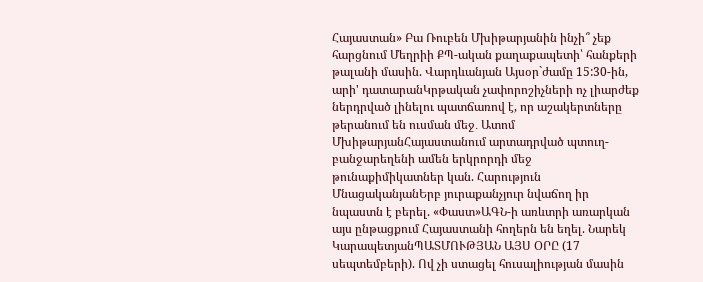Հայաստան» Բա Ռուբեն Մխիթարյանին ինչի՞ չեք հարցնում Մեղրիի ՔՊ-ական քաղաքապետի՝ հանքերի թալանի մասին. Վարդևանյան Այսօր`ժամը 15:30-ին, արի' դատարանԿրթական չափորոշիչների ոչ լիարժեք ներդրված լինելու պատճառով է, որ աշակերտները թերանում են ուսման մեջ․ Ատոմ ՄխիթարյանՀայաստանում արտադրված պտուղ-բանջարեղենի ամեն երկրորդի մեջ թունաքիմիկատներ կան. Հարություն ՄնացականյանԵրբ յուրաքանչյուր նվաճող իր նպաստն է բերել. «Փաստ»ԱԳՆ-ի առևտրի առարկան այս ընթացքում Հայաստանի հողերն են եղել. Նարեկ ԿարապետյանՊԱՏՄՈՒԹՅԱՆ ԱՅՍ ՕՐԸ (17 սեպտեմբերի). Ով չի ստացել հուսալիության մասին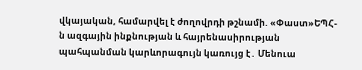վկայական, համարվել է ժողովրդի թշնամի. «Փաստ»ԵՊՀ-ն ազգային ինքնության և հայրենասիրության պահպանման կարևորագույն կառույց է․ Մենուա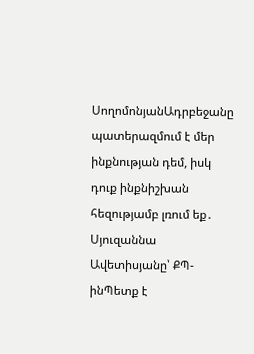ՍողոմոնյանԱդրբեջանը պատերազմում է մեր ինքնության դեմ, իսկ դուք ինքնիշխան հեզությամբ լռում եք․ Սյուզաննա Ավետիսյանը՝ ՔՊ-ինՊետք է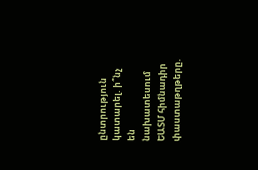ընտրություն կատարել. ի՞նչ են նախատեսում ԵԱՏՄ հիմնադիր փաստաթղթերը.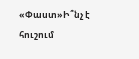«Փաստ»Ի՞նչ է հուշում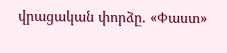վրացական փորձը. «Փաստ»